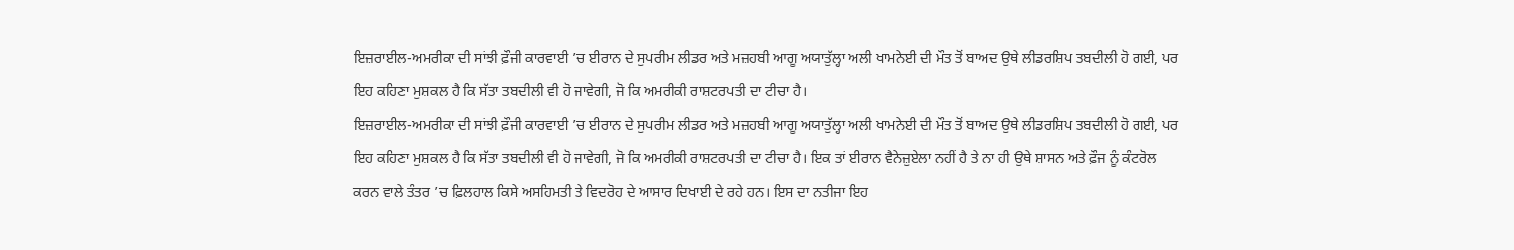ਇਜ਼ਰਾਈਲ-ਅਮਰੀਕਾ ਦੀ ਸਾਂਝੀ ਫ਼ੌਜੀ ਕਾਰਵਾਈ ’ਚ ਈਰਾਨ ਦੇ ਸੁਪਰੀਮ ਲੀਡਰ ਅਤੇ ਮਜ਼ਹਬੀ ਆਗੂ ਅਯਾਤੁੱਲ੍ਹਾ ਅਲੀ ਖਾਮਨੇਈ ਦੀ ਮੌਤ ਤੋਂ ਬਾਅਦ ਉਥੇ ਲੀਡਰਸ਼ਿਪ ਤਬਦੀਲੀ ਹੋ ਗਈ, ਪਰ ਇਹ ਕਹਿਣਾ ਮੁਸ਼ਕਲ ਹੈ ਕਿ ਸੱਤਾ ਤਬਦੀਲੀ ਵੀ ਹੋ ਜਾਵੇਗੀ, ਜੋ ਕਿ ਅਮਰੀਕੀ ਰਾਸ਼ਟਰਪਤੀ ਦਾ ਟੀਚਾ ਹੈ।
ਇਜ਼ਰਾਈਲ-ਅਮਰੀਕਾ ਦੀ ਸਾਂਝੀ ਫ਼ੌਜੀ ਕਾਰਵਾਈ ’ਚ ਈਰਾਨ ਦੇ ਸੁਪਰੀਮ ਲੀਡਰ ਅਤੇ ਮਜ਼ਹਬੀ ਆਗੂ ਅਯਾਤੁੱਲ੍ਹਾ ਅਲੀ ਖਾਮਨੇਈ ਦੀ ਮੌਤ ਤੋਂ ਬਾਅਦ ਉਥੇ ਲੀਡਰਸ਼ਿਪ ਤਬਦੀਲੀ ਹੋ ਗਈ, ਪਰ ਇਹ ਕਹਿਣਾ ਮੁਸ਼ਕਲ ਹੈ ਕਿ ਸੱਤਾ ਤਬਦੀਲੀ ਵੀ ਹੋ ਜਾਵੇਗੀ, ਜੋ ਕਿ ਅਮਰੀਕੀ ਰਾਸ਼ਟਰਪਤੀ ਦਾ ਟੀਚਾ ਹੈ। ਇਕ ਤਾਂ ਈਰਾਨ ਵੈਨੇਜ਼ੁਏਲਾ ਨਹੀਂ ਹੈ ਤੇ ਨਾ ਹੀ ਉਥੇ ਸ਼ਾਸਨ ਅਤੇ ਫ਼ੌਜ ਨੂੰ ਕੰਟਰੋਲ ਕਰਨ ਵਾਲੇ ਤੰਤਰ ’ਚ ਫ਼ਿਲਹਾਲ ਕਿਸੇ ਅਸਹਿਮਤੀ ਤੇ ਵਿਦਰੋਹ ਦੇ ਆਸਾਰ ਦਿਖਾਈ ਦੇ ਰਹੇ ਹਨ। ਇਸ ਦਾ ਨਤੀਜਾ ਇਹ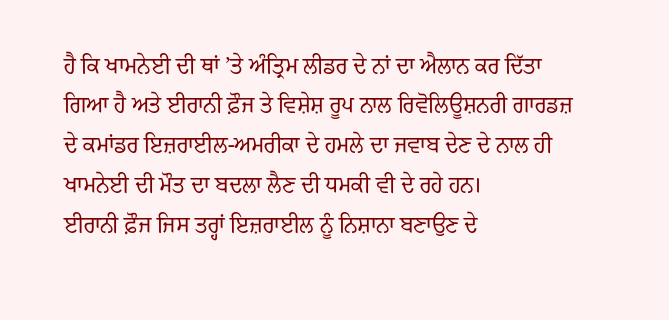ਹੈ ਕਿ ਖਾਮਨੇਈ ਦੀ ਥਾਂ ’ਤੇ ਅੰਤ੍ਰਿਮ ਲੀਡਰ ਦੇ ਨਾਂ ਦਾ ਐਲਾਨ ਕਰ ਦਿੱਤਾ ਗਿਆ ਹੈ ਅਤੇ ਈਰਾਨੀ ਫ਼ੌਜ ਤੇ ਵਿਸ਼ੇਸ਼ ਰੂਪ ਨਾਲ ਰਿਵੋਲਿਊਸ਼ਨਰੀ ਗਾਰਡਜ਼ ਦੇ ਕਮਾਂਡਰ ਇਜ਼ਰਾਈਲ-ਅਮਰੀਕਾ ਦੇ ਹਮਲੇ ਦਾ ਜਵਾਬ ਦੇਣ ਦੇ ਨਾਲ ਹੀ ਖਾਮਨੇਈ ਦੀ ਮੌਤ ਦਾ ਬਦਲਾ ਲੈਣ ਦੀ ਧਮਕੀ ਵੀ ਦੇ ਰਹੇ ਹਨ।
ਈਰਾਨੀ ਫ਼ੌਜ ਜਿਸ ਤਰ੍ਹਾਂ ਇਜ਼ਰਾਈਲ ਨੂੰ ਨਿਸ਼ਾਨਾ ਬਣਾਉਣ ਦੇ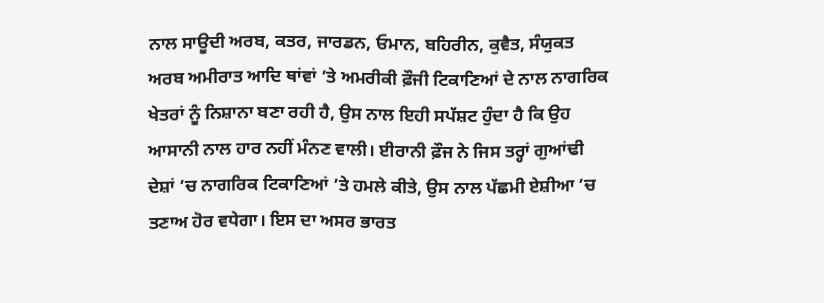ਨਾਲ ਸਾਊਦੀ ਅਰਬ, ਕਤਰ, ਜਾਰਡਨ, ਓਮਾਨ, ਬਹਿਰੀਨ, ਕੁਵੈਤ, ਸੰਯੁਕਤ ਅਰਬ ਅਮੀਰਾਤ ਆਦਿ ਥਾਂਵਾਂ ’ਤੇ ਅਮਰੀਕੀ ਫ਼ੌਜੀ ਟਿਕਾਣਿਆਂ ਦੇ ਨਾਲ ਨਾਗਰਿਕ ਖੇਤਰਾਂ ਨੂੰ ਨਿਸ਼ਾਨਾ ਬਣਾ ਰਹੀ ਹੈ, ਉਸ ਨਾਲ ਇਹੀ ਸਪੱਸ਼ਟ ਹੁੰਦਾ ਹੈ ਕਿ ਉਹ ਆਸਾਨੀ ਨਾਲ ਹਾਰ ਨਹੀਂ ਮੰਨਣ ਵਾਲੀ। ਈਰਾਨੀ ਫ਼ੌਜ ਨੇ ਜਿਸ ਤਰ੍ਹਾਂ ਗੁਆਂਢੀ ਦੇਸ਼ਾਂ ’ਚ ਨਾਗਰਿਕ ਟਿਕਾਣਿਆਂ ’ਤੇ ਹਮਲੇ ਕੀਤੇ, ਉਸ ਨਾਲ ਪੱਛਮੀ ਏਸ਼ੀਆ ’ਚ ਤਣਾਅ ਹੋਰ ਵਧੇਗਾ। ਇਸ ਦਾ ਅਸਰ ਭਾਰਤ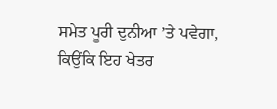ਸਮੇਤ ਪੂਰੀ ਦੁਨੀਆ ’ਤੇ ਪਵੇਗਾ, ਕਿਉਂਕਿ ਇਹ ਖੇਤਰ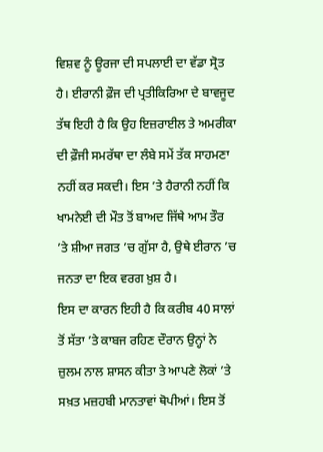ਵਿਸ਼ਵ ਨੂੰ ਊਰਜਾ ਦੀ ਸਪਲਾਈ ਦਾ ਵੱਡਾ ਸ੍ਰੋਤ ਹੈ। ਈਰਾਨੀ ਫ਼ੌਜ ਦੀ ਪ੍ਰਤੀਕਿਰਿਆ ਦੇ ਬਾਵਜੂਦ ਤੱਥ ਇਹੀ ਹੈ ਕਿ ਉਹ ਇਜ਼ਰਾਈਲ ਤੇ ਅਮਰੀਕਾ ਦੀ ਫ਼ੌਜੀ ਸਮਰੱਥਾ ਦਾ ਲੰਬੇ ਸਮੇਂ ਤੱਕ ਸਾਹਮਣਾ ਨਹੀਂ ਕਰ ਸਕਦੀ। ਇਸ ’ਤੇ ਹੈਰਾਨੀ ਨਹੀਂ ਕਿ ਖਾਮਨੇਈ ਦੀ ਮੌਤ ਤੋਂ ਬਾਅਦ ਜਿੱਥੇ ਆਮ ਤੌਰ ’ਤੇ ਸ਼ੀਆ ਜਗਤ ’ਚ ਗੁੱਸਾ ਹੈ, ਉਥੇ ਈਰਾਨ ’ਚ ਜਨਤਾ ਦਾ ਇਕ ਵਰਗ ਖ਼ੁਸ਼ ਹੈ।
ਇਸ ਦਾ ਕਾਰਨ ਇਹੀ ਹੈ ਕਿ ਕਰੀਬ 40 ਸਾਲਾਂ ਤੋਂ ਸੱਤਾ ’ਤੇ ਕਾਬਜ ਰਹਿਣ ਦੌਰਾਨ ਉਨ੍ਹਾਂ ਨੇ ਜ਼ੁਲਮ ਨਾਲ ਸ਼ਾਸਨ ਕੀਤਾ ਤੇ ਆਪਣੇ ਲੋਕਾਂ ’ਤੇ ਸਖ਼ਤ ਮਜ਼ਹਬੀ ਮਾਨਤਾਵਾਂ ਥੋਪੀਆਂ। ਇਸ ਤੋਂ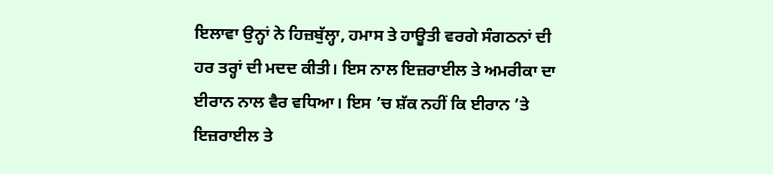ਇਲਾਵਾ ਉਨ੍ਹਾਂ ਨੇ ਹਿਜ਼ਬੁੱਲ੍ਹਾ, ਹਮਾਸ ਤੇ ਹਾਊਤੀ ਵਰਗੇ ਸੰਗਠਨਾਂ ਦੀ ਹਰ ਤਰ੍ਹਾਂ ਦੀ ਮਦਦ ਕੀਤੀ। ਇਸ ਨਾਲ ਇਜ਼ਰਾਈਲ ਤੇ ਅਮਰੀਕਾ ਦਾ ਈਰਾਨ ਨਾਲ ਵੈਰ ਵਧਿਆ। ਇਸ ’ਚ ਸ਼ੱਕ ਨਹੀਂ ਕਿ ਈਰਾਨ ’ਤੇ ਇਜ਼ਰਾਈਲ ਤੇ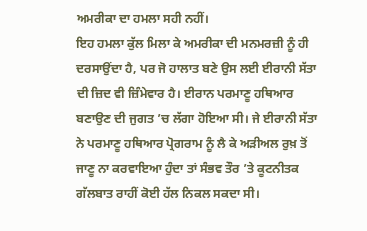ਅਮਰੀਕਾ ਦਾ ਹਮਲਾ ਸਹੀ ਨਹੀਂ।
ਇਹ ਹਮਲਾ ਕੁੱਲ ਮਿਲਾ ਕੇ ਅਮਰੀਕਾ ਦੀ ਮਨਮਰਜ਼ੀ ਨੂੰ ਹੀ ਦਰਸਾਉਂਦਾ ਹੈ, ਪਰ ਜੋ ਹਾਲਾਤ ਬਣੇ ਉਸ ਲਈ ਈਰਾਨੀ ਸੱਤਾ ਦੀ ਜ਼ਿਦ ਵੀ ਜ਼ਿੰਮੇਵਾਰ ਹੈ। ਈਰਾਨ ਪਰਮਾਣੂ ਹਥਿਆਰ ਬਣਾਉਣ ਦੀ ਜੁਗਤ ’ਚ ਲੱਗਾ ਹੋਇਆ ਸੀ। ਜੇ ਈਰਾਨੀ ਸੱਤਾ ਨੇ ਪਰਮਾਣੂ ਹਥਿਆਰ ਪ੍ਰੋਗਰਾਮ ਨੂੰ ਲੈ ਕੇ ਅੜੀਅਲ ਰੁਖ਼ ਤੋਂ ਜਾਣੂ ਨਾ ਕਰਵਾਇਆ ਹੁੰਦਾ ਤਾਂ ਸੰਭਵ ਤੌਰ ’ਤੇ ਕੂਟਨੀਤਕ ਗੱਲਬਾਤ ਰਾਹੀਂ ਕੋਈ ਹੱਲ ਨਿਕਲ ਸਕਦਾ ਸੀ।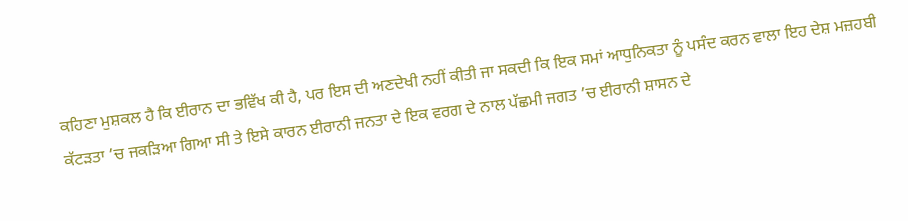ਕਹਿਣਾ ਮੁਸ਼ਕਲ ਹੈ ਕਿ ਈਰਾਨ ਦਾ ਭਵਿੱਖ ਕੀ ਹੈ, ਪਰ ਇਸ ਦੀ ਅਣਦੇਖੀ ਨਹੀਂ ਕੀਤੀ ਜਾ ਸਕਦੀ ਕਿ ਇਕ ਸਮਾਂ ਆਧੁਨਿਕਤਾ ਨੂੰ ਪਸੰਦ ਕਰਨ ਵਾਲਾ ਇਹ ਦੇਸ਼ ਮਜ਼ਹਬੀ ਕੱਟੜਤਾ ’ਚ ਜਕੜਿਆ ਗਿਆ ਸੀ ਤੇ ਇਸੇ ਕਾਰਨ ਈਰਾਨੀ ਜਨਤਾ ਦੇ ਇਕ ਵਰਗ ਦੇ ਨਾਲ ਪੱਛਮੀ ਜਗਤ ’ਚ ਈਰਾਨੀ ਸ਼ਾਸਨ ਦੇ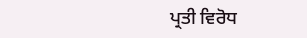ਪ੍ਰਤੀ ਵਿਰੋਧ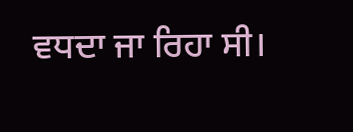ਵਧਦਾ ਜਾ ਰਿਹਾ ਸੀ।